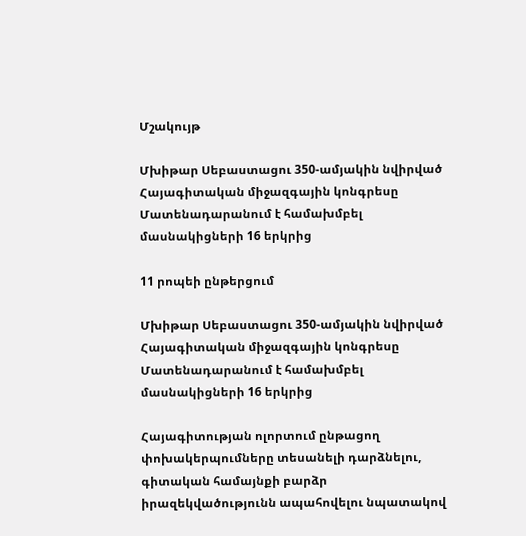Մշակույթ

Մխիթար Սեբաստացու 350-ամյակին նվիրված Հայագիտական միջազգային կոնգրեսը Մատենադարանում է համախմբել մասնակիցների 16 երկրից

11 րոպեի ընթերցում

Մխիթար Սեբաստացու 350-ամյակին նվիրված Հայագիտական միջազգային կոնգրեսը Մատենադարանում է համախմբել մասնակիցների 16 երկրից

Հայագիտության ոլորտում ընթացող փոխակերպումները տեսանելի դարձնելու, գիտական համայնքի բարձր իրազեկվածությունն ապահովելու նպատակով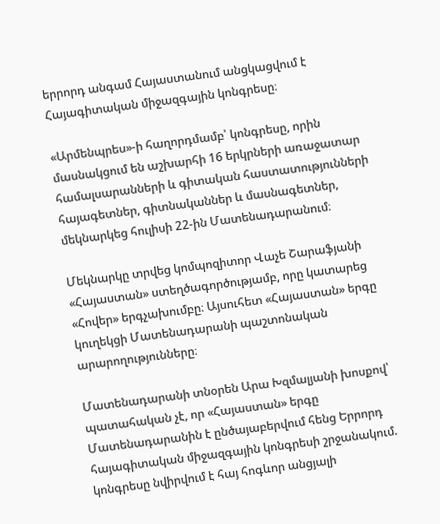երրորդ անգամ Հայաստանում անցկացվում է Հայագիտական միջազգային կոնգրեսը։

«Արմենպրես»-ի հաղորդմամբ՝ կոնգրեսը, որին մասնակցում են աշխարհի 16 երկրների առաջատար համալսարանների և գիտական հաստատությունների հայագետներ, գիտնականներ և մասնագետներ, մեկնարկեց հուլիսի 22-ին Մատենադարանում։

Մեկնարկը տրվեց կոմպոզիտոր Վաչե Շարաֆյանի «Հայաստան» ստեղծագործությամբ, որը կատարեց «Հովեր» երգչախումբը։ Այսուհետ «Հայաստան» երգը կուղեկցի Մատենադարանի պաշտոնական արարողությունները։

Մատենադարանի տնօրեն Արա Խզմալյանի խոսքով՝ պատահական չէ, որ «Հայաստան» երգը Մատենադարանին է ընծայաբերվում հենց Երրորդ հայագիտական միջազգային կոնգրեսի շրջանակում. կոնգրեսը նվիրվում է հայ հոգևոր անցյալի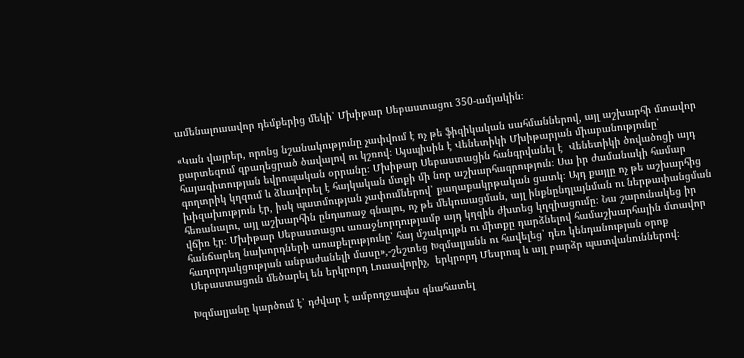ամենալուսավոր դեմքերից մեկի՝ Մխիթար Սեբաստացու 350-ամյակին։

«Կան վայրեր, որոնց նշանակությունը չափվում է ոչ թե ֆիզիկական սահմաններով, այլ աշխարհի մտավոր քարտեզում զբաղեցրած ծավալով ու կշռով։ Այսպիսին է Վենետիկի Մխիթարյան միաբանությունը՝ հայագիտության եվրոպական օրրանը։ Մխիթար Սեբաստացին հանգրվանել է  Վենետիկի ծովածոցի այդ գողտրիկ կղզում և ձևավորել է հայկական մտքի մի նոր աշխարհագրություն։ Սա իր ժամանակի համար խիզախություն էր, իսկ պատմության չափումներով՝ քաղաքակրթական ցատկ։ Այդ քայլը ոչ թե աշխարհից հեռանալու, այլ աշխարհին ընդառաջ գնալու, ոչ թե մեկուսացման, այլ ինքնընդլայնման ու ներթափանցման վճիռ էր։ Մխիթար Սեբաստացու առաջնորդությամբ այդ կղզին ժխտեց կղզիացումը։ Նա շարունակեց իր հանճարեղ նախորդների առաքելությունը՝ հայ մշակույթն ու միտքը դարձնելով համաշխարհային մտավոր հաղորդակցության անբաժանելի մասը»,-շեշտեց Խզմալյանն ու հավելեց՝ դեռ կենդանության օրոք Սեբաստացուն մեծարել են երկրորդ Լուսավորիչ,  երկրորդ Մեսրոպ և այլ բարձր պատվանուններով։

Խզմալյանը կարծում է՝ դժվար է ամբողջապես գնահատել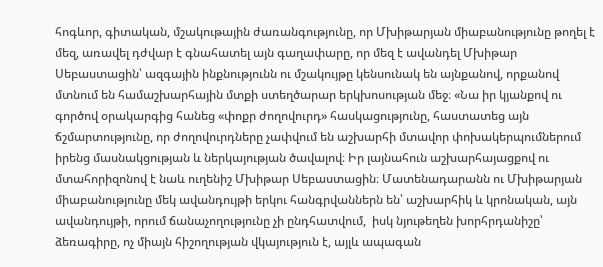հոգևոր, գիտական, մշակութային ժառանգությունը, որ Մխիթարյան միաբանությունը թողել է մեզ, առավել դժվար է գնահատել այն գաղափարը, որ մեզ է ավանդել Մխիթար Սեբաստացին՝ ազգային ինքնությունն ու մշակույթը կենսունակ են այնքանով, որքանով մտնում են համաշխարհային մտքի ստեղծարար երկխոսության մեջ։ «Նա իր կյանքով ու գործով օրակարգից հանեց «փոքր ժողովուրդ» հասկացությունը, հաստատեց այն ճշմարտությունը, որ ժողովուրդները չափվում են աշխարհի մտավոր փոխակերպումներում իրենց մասնակցության և ներկայության ծավալով։ Իր լայնահուն աշխարհայացքով ու մտահորիզոնով է նաև ուղենիշ Մխիթար Սեբաստացին։ Մատենադարանն ու Մխիթարյան միաբանությունը մեկ ավանդույթի երկու հանգրվաններն են՝ աշխարհիկ և կրոնական, այն ավանդույթի, որում ճանաչողությունը չի ընդհատվում,  իսկ նյութեղեն խորհրդանիշը՝ ձեռագիրը, ոչ միայն հիշողության վկայություն է, այլև ապագան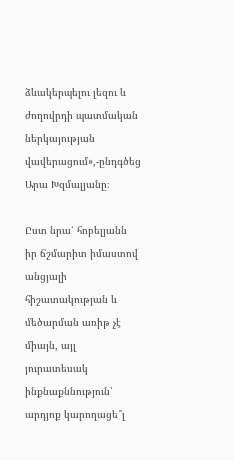ձևակերպելու լեզու և ժողովրդի պատմական ներկայության վավերացում»,-ընդգծեց Արա Խզմալյանը։

Ըստ նրա՝ հոբելյանն իր ճշմարիտ իմաստով անցյալի հիշատակության և մեծարման առիթ չէ միայն, այլ յուրատեսակ ինքնաքննություն՝ արդյոք կարողացե՞լ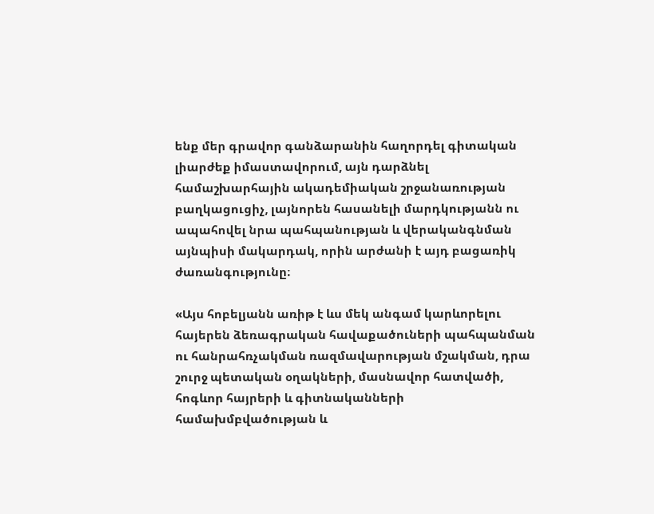ենք մեր գրավոր գանձարանին հաղորդել գիտական լիարժեք իմաստավորում, այն դարձնել համաշխարհային ակադեմիական շրջանառության բաղկացուցիչ, լայնորեն հասանելի մարդկությանն ու ապահովել նրա պահպանության և վերականգնման այնպիսի մակարդակ, որին արժանի է այդ բացառիկ ժառանգությունը։

«Այս հոբելյանն առիթ է ևս մեկ անգամ կարևորելու հայերեն ձեռագրական հավաքածուների պահպանման ու հանրահռչակման ռազմավարության մշակման, դրա շուրջ պետական օղակների, մասնավոր հատվածի, հոգևոր հայրերի և գիտնականների համախմբվածության և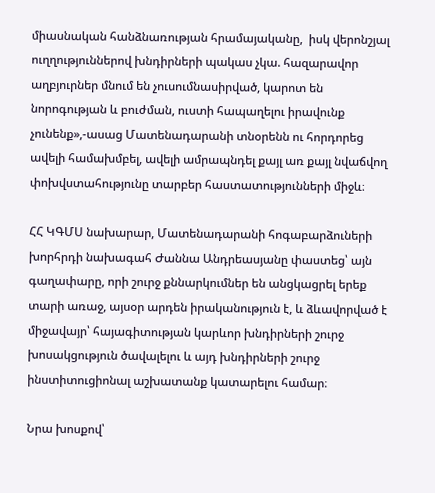միասնական հանձնառության հրամայականը,  իսկ վերոնշյալ ուղղություններով խնդիրների պակաս չկա. հազարավոր աղբյուրներ մնում են չուսումնասիրված, կարոտ են նորոգության և բուժման, ուստի հապաղելու իրավունք չունենք»,-ասաց Մատենադարանի տնօրենն ու հորդորեց ավելի համախմբել, ավելի ամրապնդել քայլ առ քայլ նվաճվող փոխվստահությունը տարբեր հաստատությունների միջև։

ՀՀ ԿԳՄՍ նախարար, Մատենադարանի հոգաբարձուների խորհրդի նախագահ Ժաննա Անդրեասյանը փաստեց՝ այն գաղափարը, որի շուրջ քննարկումներ են անցկացրել երեք տարի առաջ, այսօր արդեն իրականություն է, և ձևավորված է միջավայր՝ հայագիտության կարևոր խնդիրների շուրջ խոսակցություն ծավալելու և այդ խնդիրների շուրջ ինստիտուցիոնալ աշխատանք կատարելու համար։

Նրա խոսքով՝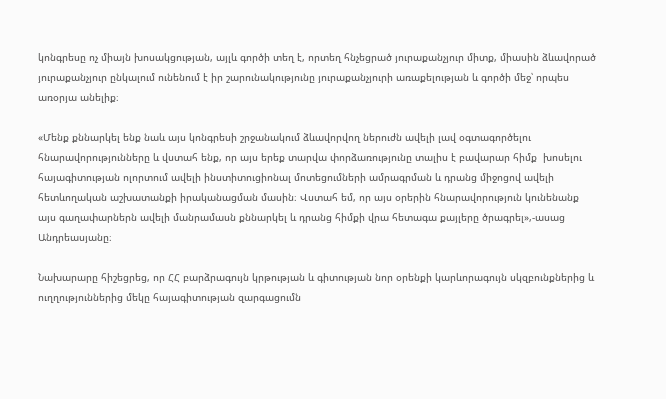կոնգրեսը ոչ միայն խոսակցության, այլև գործի տեղ է, որտեղ հնչեցրած յուրաքանչյուր միտք, միասին ձևավորած յուրաքանչյուր ընկալում ունենում է իր շարունակությունը յուրաքանչյուրի առաքելության և գործի մեջ՝ որպես առօրյա անելիք։

«Մենք քննարկել ենք նաև այս կոնգրեսի շրջանակում ձևավորվող ներուժն ավելի լավ օգտագործելու հնարավորությունները և վստահ ենք, որ այս երեք տարվա փորձառությունը տալիս է բավարար հիմք  խոսելու հայագիտության ոլորտում ավելի ինստիտուցիոնալ մոտեցումների ամրագրման և դրանց միջոցով ավելի հետևողական աշխատանքի իրականացման մասին։ Վստահ եմ, որ այս օրերին հնարավորություն կունենանք այս գաղափարներն ավելի մանրամասն քննարկել և դրանց հիմքի վրա հետագա քայլերը ծրագրել»,-ասաց Անդրեասյանը։

Նախարարը հիշեցրեց, որ ՀՀ բարձրագույն կրթության և գիտության նոր օրենքի կարևորագույն սկզբունքներից և ուղղություններից մեկը հայագիտության զարգացումն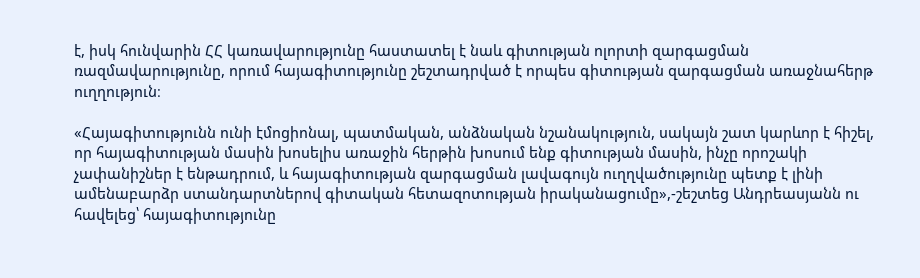է, իսկ հունվարին ՀՀ կառավարությունը հաստատել է նաև գիտության ոլորտի զարգացման ռազմավարությունը, որում հայագիտությունը շեշտադրված է որպես գիտության զարգացման առաջնահերթ ուղղություն։

«Հայագիտությունն ունի էմոցիոնալ, պատմական, անձնական նշանակություն, սակայն շատ կարևոր է հիշել, որ հայագիտության մասին խոսելիս առաջին հերթին խոսում ենք գիտության մասին, ինչը որոշակի չափանիշներ է ենթադրում, և հայագիտության զարգացման լավագույն ուղղվածությունը պետք է լինի ամենաբարձր ստանդարտներով գիտական հետազոտության իրականացումը»,-շեշտեց Անդրեասյանն ու հավելեց՝ հայագիտությունը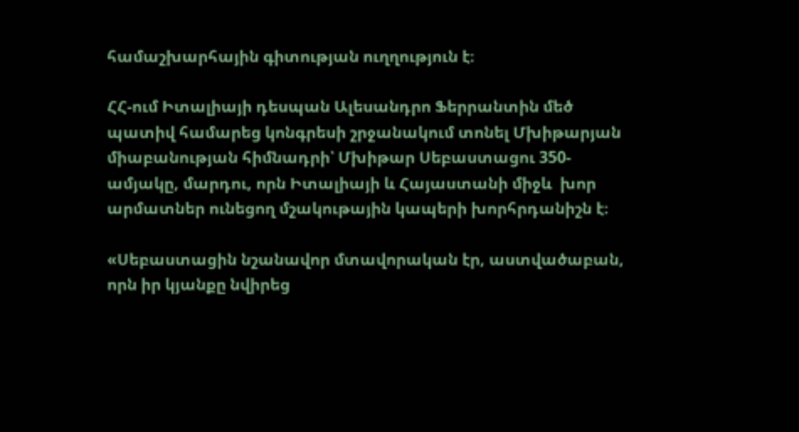համաշխարհային գիտության ուղղություն է։

ՀՀ-ում Իտալիայի դեսպան Ալեսանդրո Ֆերրանտին մեծ պատիվ համարեց կոնգրեսի շրջանակում տոնել Մխիթարյան միաբանության հիմնադրի՝ Մխիթար Սեբաստացու 350-ամյակը, մարդու, որն Իտալիայի և Հայաստանի միջև  խոր արմատներ ունեցող մշակութային կապերի խորհրդանիշն է։

«Սեբաստացին նշանավոր մտավորական էր, աստվածաբան, որն իր կյանքը նվիրեց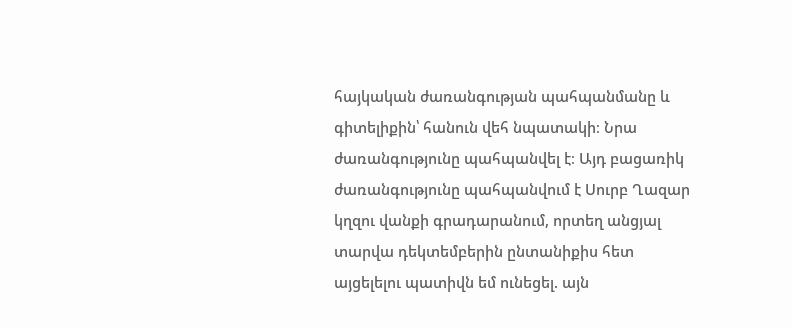հայկական ժառանգության պահպանմանը և գիտելիքին՝ հանուն վեհ նպատակի։ Նրա ժառանգությունը պահպանվել է։ Այդ բացառիկ ժառանգությունը պահպանվում է Սուրբ Ղազար կղզու վանքի գրադարանում, որտեղ անցյալ տարվա դեկտեմբերին ընտանիքիս հետ այցելելու պատիվն եմ ունեցել. այն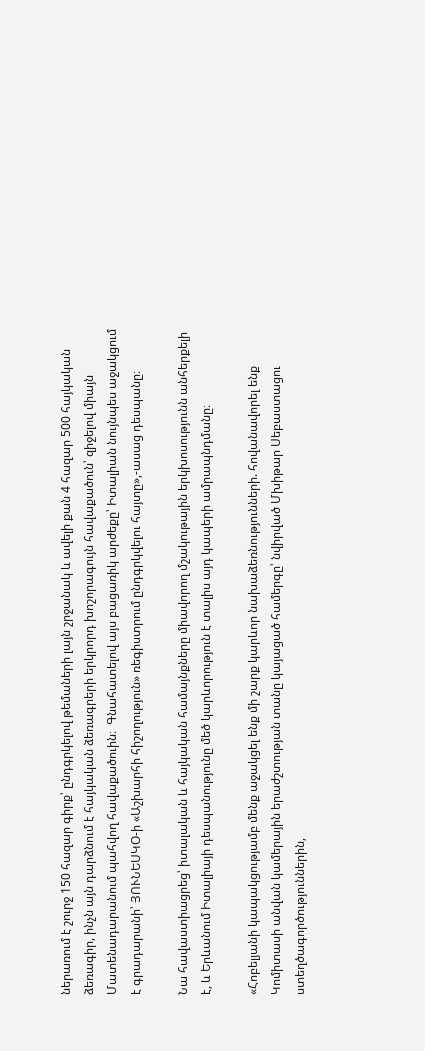ներառում է շուրջ 150 հազար գիրք՝ ընդգրկելով թեմաների լայն շրջանակ և ավելի քան 4 հազար 500 հայկական ձեռագիր, ինչն այն դարձնում է հայկական ձեռագրերի երկրորդ խոշորագույն հավաքածուն՝ զիջելով միայն Մատենադարանում պահվող հավաքածուին։  Գնահատելով այս բացառիկ արժեքը՝ Իտալիան նույնպես աջակցում է գրադարանի՝ ՅՈՒՆԵՍԿՕ-ի «Աշխարհի հիշողություն» ռեգիստրում ընդգրկվելու հայտը»,-ասաց դեսպանը։

Նա հավաստիացրեց՝ իտալական և հայկական համայնքները միավորող մշակութային երկխոսությունն անհերքելի է, և Երևանում Իտալիայի դեսպանությունը մեծ կարևորություն է տալիս այդ կապերի ամրապնդմանը։

«Հոբելյանի կապակցությամբ մենք աջակցել ենք մի շարք կարևոր նախաձեռնությունների. հովանավորել ենք Կոմիտասի անվան կամերային երաժշտության տանը կայացած համերգը՝ նվիրված Մխիթար Սեբաստացու ստեղծագործություններին,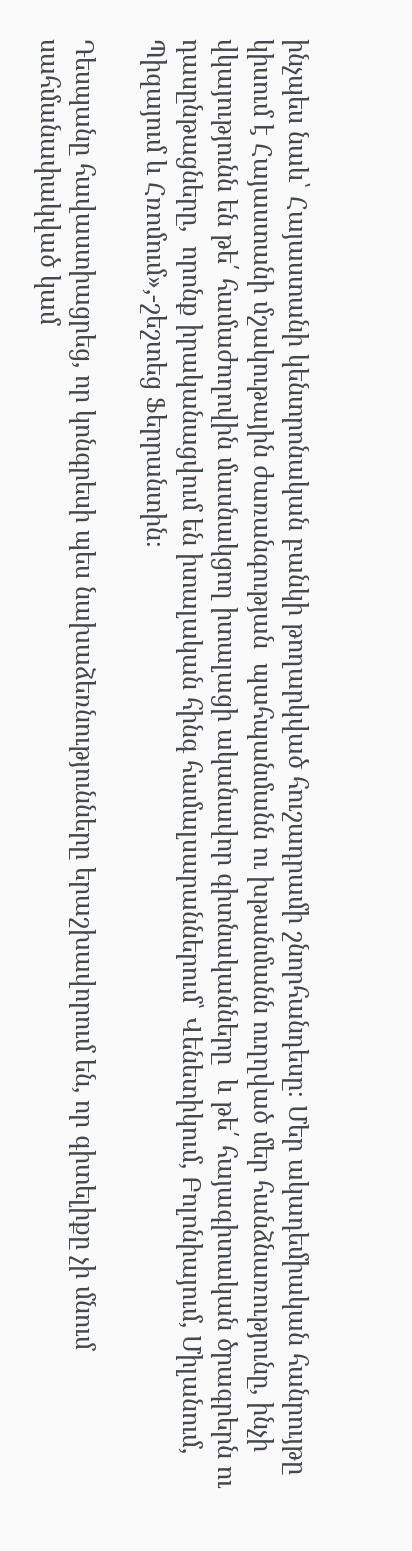ինչպես նաև՝ Հայաստանի կենտրոնական բանկի թողարկված հուշադրամի շնորհանդեսը։ Մեր ակադեմիական հանրույթը կիսում է Հայաստանի մշակութային ժառանգության  պահպանմանն ու խթանմանն ուղղված մեր հանձնառությունը, ինչի վկայությունն են թե՛ համաժողովին մասնակցող իտալացի ականավոր գիտնականները  և թե՛ հայագիտական ծրագրերն ու դասընթացները,  որոնք իրականացվում են իտալական հինգ համալսարաններում՝ Վենետիկում, Բոլոնիայում, Միլանում, Պիզայում և Հռոմում»,-շեշտեց Ֆերրանտին։

Դեսպանը հավաստիացրեց, որ կոնգրեսի պես նախաձեռնությունները երաշխավորում են, որ գիտելիքը չի մնում սահմանափակված կամ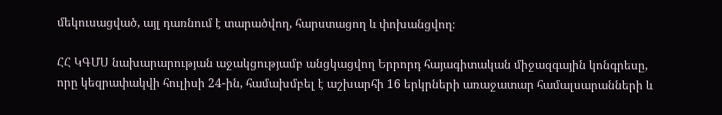մեկուսացված, այլ դառնում է տարածվող, հարստացող և փոխանցվող։

ՀՀ ԿԳՄՍ նախարարության աջակցությամբ անցկացվող Երրորդ հայագիտական միջազգային կոնգրեսը, որը կեզրափակվի հուլիսի 24-ին, համախմբել է աշխարհի 16 երկրների առաջատար համալսարանների և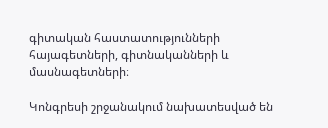գիտական հաստատությունների հայագետների, գիտնականների և մասնագետների։

Կոնգրեսի շրջանակում նախատեսված են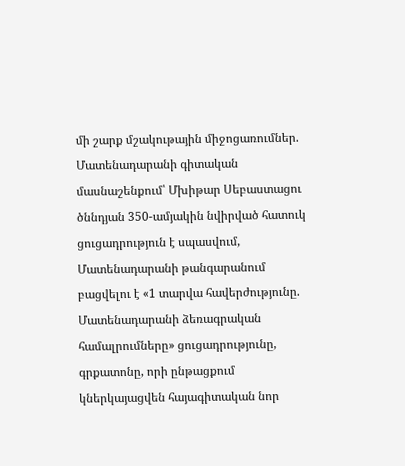մի շարք մշակութային միջոցառումներ. Մատենադարանի գիտական մասնաշենքում՝ Մխիթար Սեբաստացու ծննդյան 350-ամյակին նվիրված հատուկ ցուցադրություն է սպասվում, Մատենադարանի թանգարանում բացվելու է «1 տարվա հավերժությունը. Մատենադարանի ձեռագրական համալրումները» ցուցադրությունը, գրքատոնը, որի ընթացքում կներկայացվեն հայագիտական նոր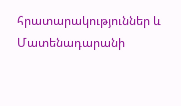հրատարակություններ և Մատենադարանի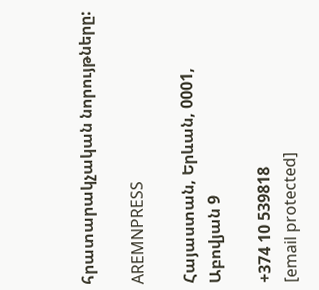հրատարակչական նորույթները:

AREMNPRESS

Հայաստան, Երևան, 0001, Աբովյան 9

+374 10 539818
[email protected]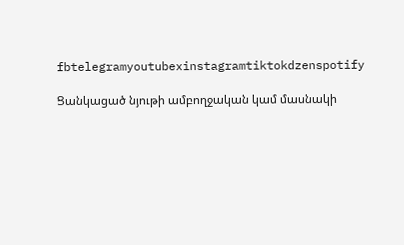fbtelegramyoutubexinstagramtiktokdzenspotify

Ցանկացած նյութի ամբողջական կամ մասնակի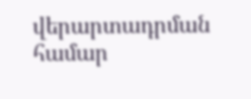վերարտադրման համար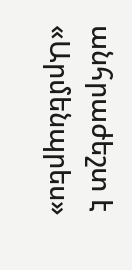անհրաժեշտ է «Արմենպրես»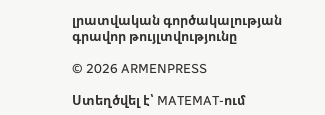լրատվական գործակալության գրավոր թույլտվությունը

© 2026 ARMENPRESS

Ստեղծվել է՝ MATEMAT-ում